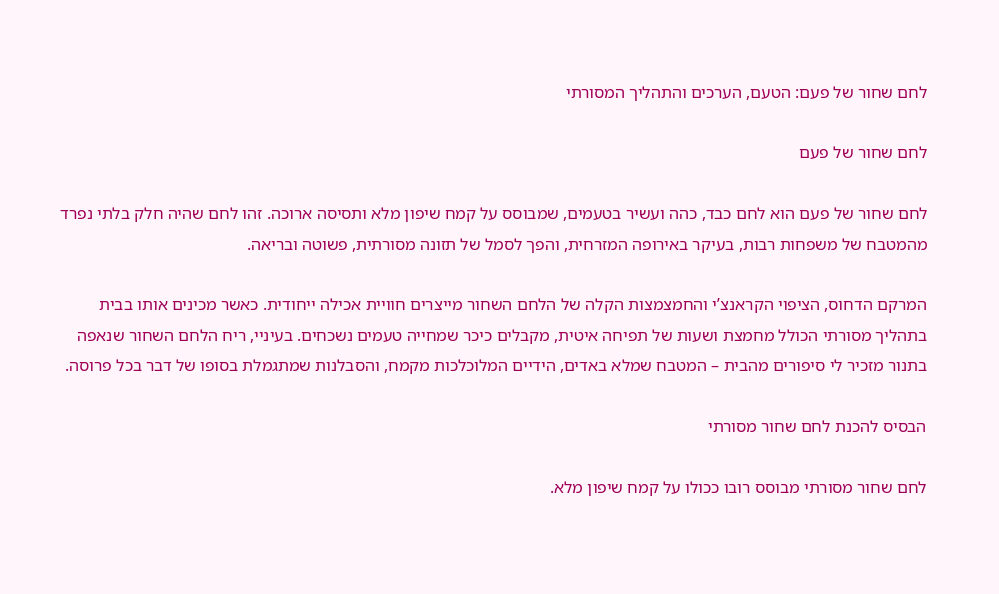לחם שחור של פעם: הטעם, הערכים והתהליך המסורתי

לחם שחור של פעם

לחם שחור של פעם הוא לחם כבד, כהה ועשיר בטעמים, שמבוסס על קמח שיפון מלא ותסיסה ארוכה. זהו לחם שהיה חלק בלתי נפרד מהמטבח של משפחות רבות, בעיקר באירופה המזרחית, והפך לסמל של תזונה מסורתית, פשוטה ובריאה.

המרקם הדחוס, הציפוי הקראנצ’י והחמצמצות הקלה של הלחם השחור מייצרים חוויית אכילה ייחודית. כאשר מכינים אותו בבית בתהליך מסורתי הכולל מחמצת ושעות של תפיחה איטית, מקבלים כיכר שמחייה טעמים נשכחים. בעיניי, ריח הלחם השחור שנאפה בתנור מזכיר לי סיפורים מהבית – המטבח שמלא באדים, הידיים המלוכלכות מקמח, והסבלנות שמתגמלת בסופו של דבר בכל פרוסה.

הבסיס להכנת לחם שחור מסורתי

לחם שחור מסורתי מבוסס רובו ככולו על קמח שיפון מלא.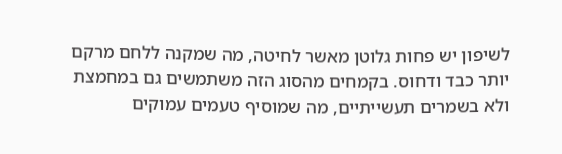לשיפון יש פחות גלוטן מאשר לחיטה, מה שמקנה ללחם מרקם יותר כבד ודחוס. בקמחים מהסוג הזה משתמשים גם במחמצת ולא בשמרים תעשייתיים, מה שמוסיף טעמים עמוקים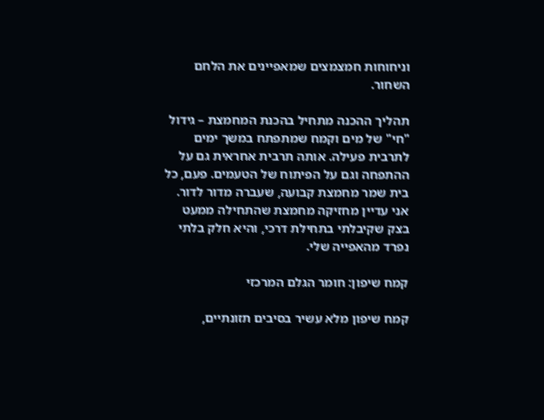וניחוחות חמצמצים שמאפיינים את הלחם השחור.

תהליך ההכנה מתחיל בהכנת המחמצת – גידול "חי" של מים וקמח שמתפתח במשך ימים לתרבית פעילה. אותה תרבית אחראית גם על ההתפחה וגם על הפיתוח של הטעמים. פעם, כל בית שמר מחמצת קבועה, שעברה מדור לדור. אני עדיין מחזיקה מחמצת שהתחילה ממעט בצק שקיבלתי בתחילת דרכי, והיא חלק בלתי נפרד מהאפייה שלי.

קמח שיפון: חומר הגלם המרכזי

קמח שיפון מלא עשיר בסיבים תזונתיים,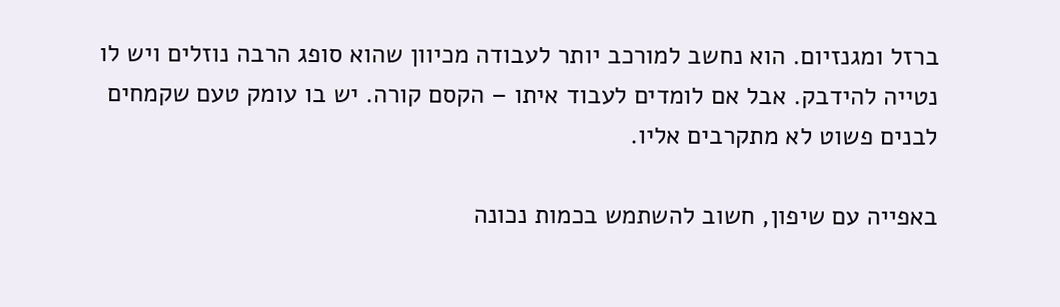ברזל ומגנזיום. הוא נחשב למורכב יותר לעבודה מכיוון שהוא סופג הרבה נוזלים ויש לו נטייה להידבק. אבל אם לומדים לעבוד איתו – הקסם קורה. יש בו עומק טעם שקמחים לבנים פשוט לא מתקרבים אליו.

באפייה עם שיפון, חשוב להשתמש בכמות נכונה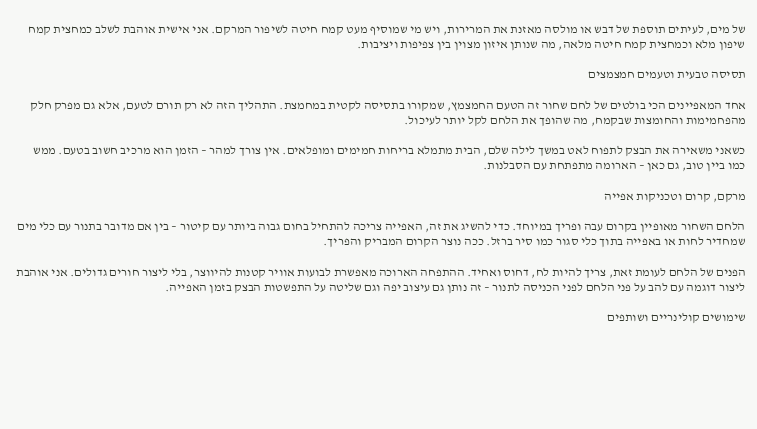של מים, לעיתים תוספת של דבש או מולסה מאזנת את המרירות, ויש מי שמוסיף מעט קמח חיטה לשיפור המרקם. אני אישית אוהבת לשלב כמחצית קמח שיפון מלא וכמחצית קמח חיטה מלאה, מה שנותן איזון מצוין בין צפיפות ויציבות.

תסיסה טבעית וטעמים חמצמצים

אחד המאפיינים הכי בולטים של לחם שחור זה הטעם החמצמץ, שמקורו בתסיסה לקטית במחמצת. התהליך הזה לא רק תורם לטעם, אלא גם מפרק חלק מהפחמימות והחומצות שבקמח, מה שהופך את הלחם לקל יותר לעיכול.

כשאני משאירה את הבצק לתפוח לאט במשך לילה שלם, הבית מתמלא בריחות חמימים ומופלאים. אין צורך למהר – הזמן הוא מרכיב חשוב בטעם. ממש כמו ביין טוב, גם כאן – הארומה מתפתחת עם הסבלנות.

מרקם, קרום וטכניקות אפייה

הלחם השחור מאופיין בקרום עבה ופריך במיוחד. כדי להשיג את זה, האפייה צריכה להתחיל בחום גבוה ביותר עם קיטור – בין אם מדובר בתנור עם כלי מים שמחדיר לחות או באפייה בתוך כלי סגור כמו סיר ברזל. ככה נוצר הקרום המבריק והפריך.

הפנים של הלחם לעומת זאת, צריך להיות לח, דחוס ואחיד. ההתפחה הארוכה מאפשרת לבועות אוויר קטנות להיווצר, בלי ליצור חורים גדולים. אני אוהבת ליצור דוגמה עם להב על פני הלחם לפני הכניסה לתנור – זה נותן גם עיצוב יפה וגם שליטה על התפשטות הבצק בזמן האפייה.

שימושים קולינריים ושותפים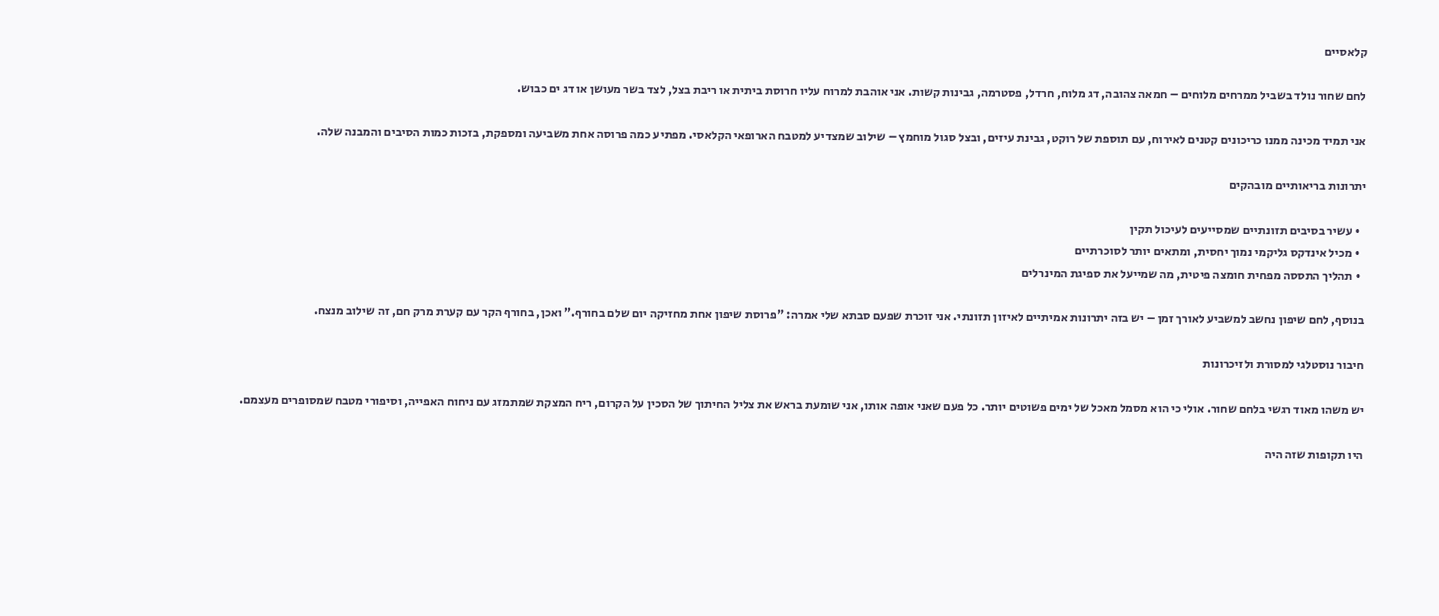קלאסיים

לחם שחור נולד בשביל ממרחים מלוחים – חמאה צהובה, דג מלוח, חרדל, פסטרמה, גבינות קשות. אני אוהבת למרוח עליו חרוסת ביתית או ריבת בצל, לצד בשר מעושן או דג ים כבוש.

אני תמיד מכינה ממנו כריכונים קטנים לאירוח, עם תוספת של רוקט, גבינת עיזים, ובצל סגול מוחמץ – שילוב שמצדיע למטבח הארופאי הקלאסי. מפתיע כמה פרוסה אחת משביעה ומספקת, בזכות כמות הסיבים והמבנה שלה.

יתרונות בריאותיים מובהקים

  • עשיר בסיבים תזונתיים שמסייעים לעיכול תקין
  • מכיל אינדקס גליקמי נמוך יחסית, ומתאים יותר לסוכרתיים
  • תהליך התססה מפחית חומצה פיטית, מה שמייעל את ספיגת המינרלים

בנוסף, לחם שיפון נחשב למשביע לאורך זמן – יש בזה יתרונות אמיתיים לאיזון תזונתי. אני זוכרת שפעם סבתא שלי אמרה: "פרוסת שיפון אחת מחזיקה יום שלם בחורף.” ואכן, בחורף הקר עם קערת מרק חם, זה שילוב מנצח.

חיבור נוסטלגי למסורת ולזיכרונות

יש משהו מאוד רגשי בלחם שחור. אולי כי הוא מסמל מאכל של ימים פשוטים יותר. כל פעם שאני אופה אותו, אני שומעת בראש את צליל החיתוך של הסכין על הקרום, ריח המצקת שמתמזג עם ניחוח האפייה, וסיפורי מטבח שמסופרים מעצמם.

היו תקופות שזה היה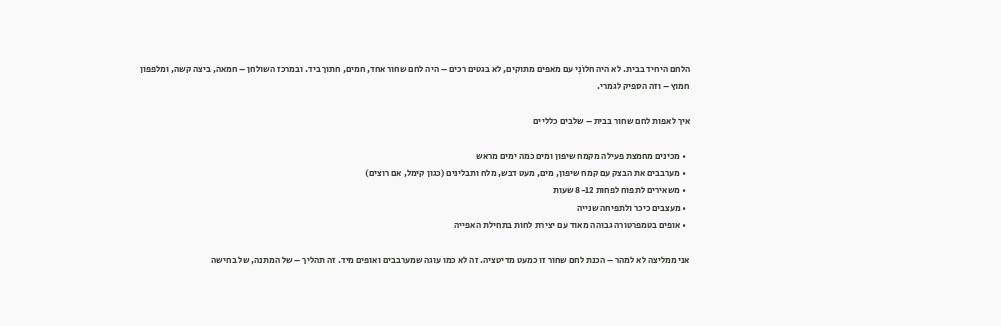הלחם היחיד בבית. לא היה חלוֹנִי עם מאפים מתוקים, לא בגטים רכים – היה לחם שחור אחד, חמים, חתוך ביד. ובמרכז השולחן – חמאה, ביצה קשה, ומלפפון חמוץ – וזה הספיק לגמרי.

איך לאפות לחם שחור בבית – שלבים כלליים

  • מכינים מחמצת פעילה מקמח שיפון ומים כמה ימים מראש
  • מערבבים את הבצק עם קמח שיפון, מים, מעט דבש, מלח ותבלינים (כגון קימל, אם רוצים)
  • משאירים לתפוח לפחות 8-12 שעות
  • מעצבים כיכר ולתפיחה שנייה
  • אופים בטמפרטורה גבוהה מאוד עם יצירת לחות בתחילת האפייה

אני ממליצה לא למהר – הכנת לחם שחור זו כמעט מדיטציה. זה לא כמו עוגה שמערבבים ואופים מיד. זה תהליך – של המתנה, של בחישה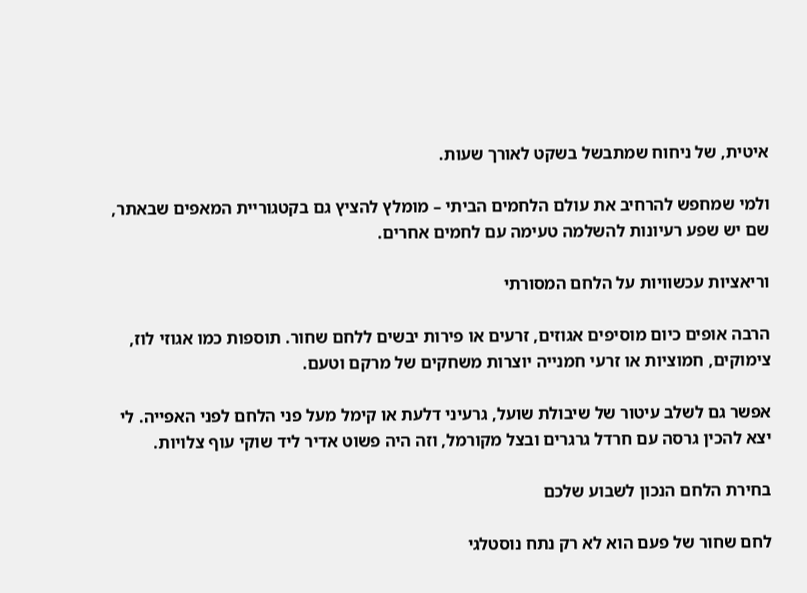איטית, של ניחוח שמתבשל בשקט לאורך שעות.

ולמי שמחפש להרחיב את עולם הלחמים הביתי – מומלץ להציץ גם בקטגוריית המאפים שבאתר, שם יש שפע רעיונות להשלמה טעימה עם לחמים אחרים.

וריאציות עכשוויות על הלחם המסורתי

הרבה אופים כיום מוסיפים אגוזים, זרעים או פירות יבשים ללחם שחור. תוספות כמו אגוזי לוז, צימוקים, חמוציות או זרעי חמנייה יוצרות משחקים של מרקם וטעם.

אפשר גם לשלב עיטור של שיבולת שועל, גרעיני דלעת או קימל מעל פני הלחם לפני האפייה. לי יצא להכין גרסה עם חרדל גרגרים ובצל מקורמל, וזה היה פשוט אדיר ליד שוקי עוף צלויות.

בחירת הלחם הנכון לשבוע שלכם

לחם שחור של פעם הוא לא רק נתח נוסטלגי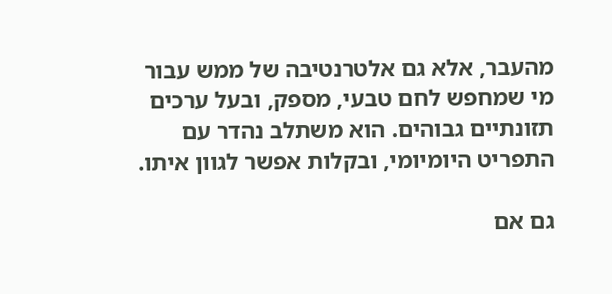מהעבר, אלא גם אלטרנטיבה של ממש עבור מי שמחפש לחם טבעי, מספק, ובעל ערכים תזונתיים גבוהים. הוא משתלב נהדר עם התפריט היומיומי, ובקלות אפשר לגוון איתו.

גם אם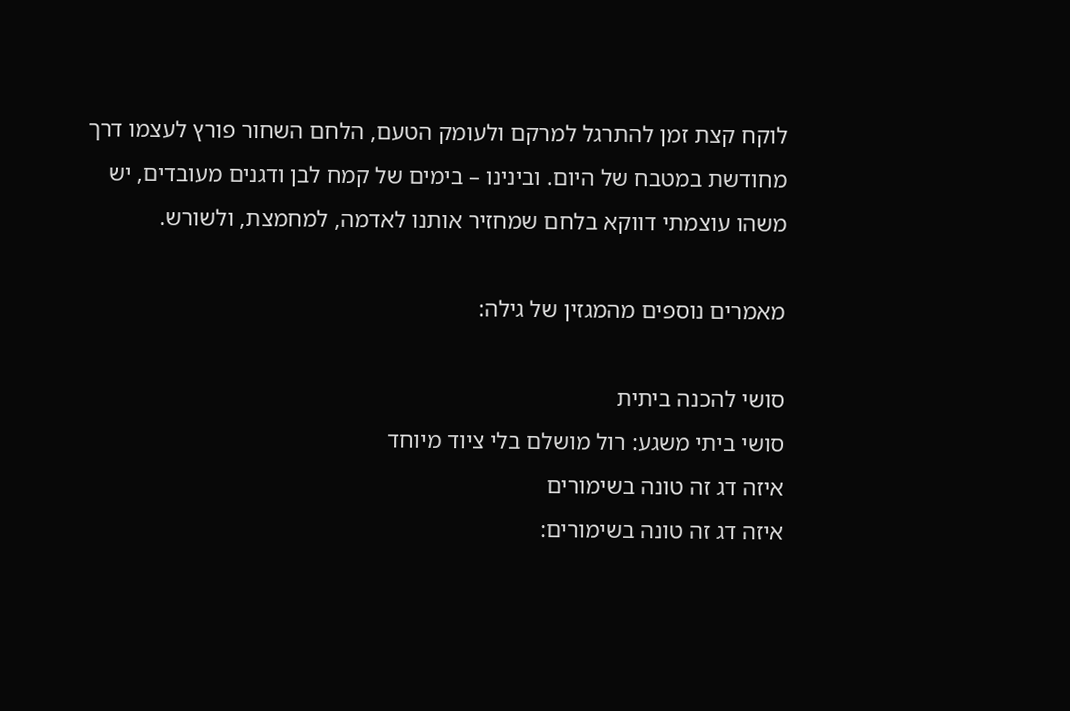לוקח קצת זמן להתרגל למרקם ולעומק הטעם, הלחם השחור פורץ לעצמו דרך מחודשת במטבח של היום. ובינינו – בימים של קמח לבן ודגנים מעובדים, יש משהו עוצמתי דווקא בלחם שמחזיר אותנו לאדמה, למחמצת, ולשורש.

מאמרים נוספים מהמגזין של גילה:

סושי להכנה ביתית
סושי ביתי משגע: רול מושלם בלי ציוד מיוחד
איזה דג זה טונה בשימורים
איזה דג זה טונה בשימורים: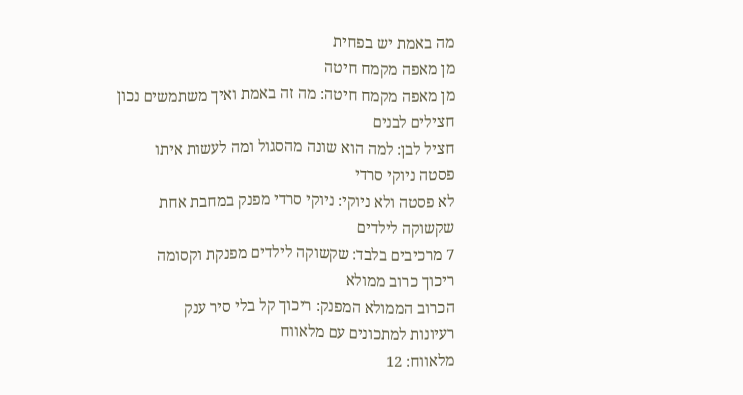מה באמת יש בפחית
מן מאפה מקמח חיטה
מן מאפה מקמח חיטה: מה זה באמת ואיך משתמשים נכון
חצילים לבנים
חציל לבן: למה הוא שונה מהסגול ומה לעשות איתו
פסטה ניוקי סרדי
לא פסטה ולא ניוקי: ניוקי סרדי מפנק במחבת אחת
שקשוקה לילדים
7 מרכיבים בלבד: שקשוקה לילדים מפנקת וקסומה
ריכוך כרוב ממולא
הכרוב הממולא המפנק: ריכוך קל בלי סיר ענק
רעיונות למתכונים עם מלאווח
מלאווח: 12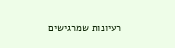רעיונות שמרגישים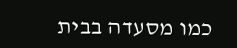כמו מסעדה בבית